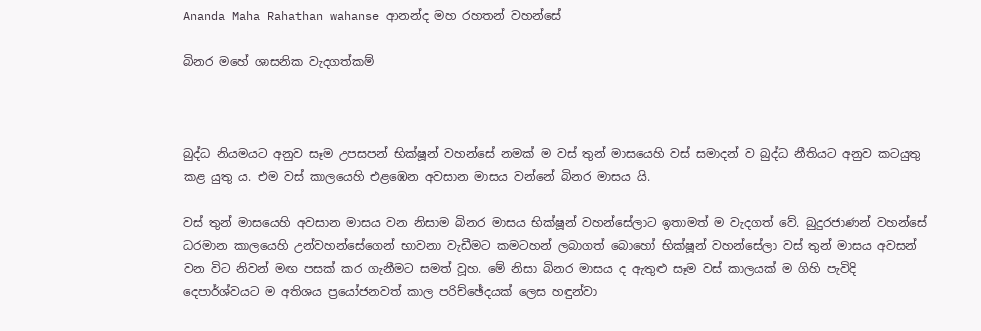Ananda Maha Rahathan wahanse ආනන්ද මහ රහතන් වහන්සේ

බිනර මහේ ශාසනික වැදගත්කම්



බුද්ධ නියමයට අනුව සෑම උපසපන් භික්ෂූන් වහන්සේ නමක් ම වස් තුන් මාසයෙහි වස් සමාදන් ව බුද්ධ නීතියට අනුව කටයුතු කළ යුතු ය. එම වස් කාලයෙහි එළඹෙන අවසාන මාසය වන්නේ බිනර මාසය යි.

වස් තුන් මාසයෙහි අවසාන මාසය වන නිසාම බිනර මාසය භික්ෂූන් වහන්සේලාට ඉතාමත් ම වැදගත් වේ. බුදුරජාණන් වහන්සේ ධරමාන කාලයෙහි උන්වහන්සේගෙන් භාවනා වැඩීමට කමටහන් ලබාගත් බොහෝ භික්ෂූන් වහන්සේලා වස් තුන් මාසය අවසන් වන විට නිවන් මඟ පසක් කර ගැනීමට සමත් වූහ. මේ නිසා බිනර මාසය ද ඇතුළු සෑම වස් කාලයක් ම ගිහි පැවිදි දෙපාර්ශ්වයට ම අතිශය ප්‍රයෝජනවත් කාල පරිච්ඡේදයක් ලෙස හඳුන්වා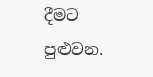දීමට පුළුවන.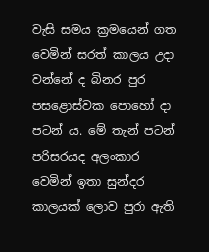වැසි සමය ක්‍රමයෙන් ගත වෙමින් සරත් කාලය උදා වන්නේ ද බිනර පුර පසළොස්වක පොහෝ දා පටන් ය. මේ තැන් පටන් පරිසරයද අලංකාර වෙමින් ඉතා සුන්දර කාලයක් ලොව පුරා ඇති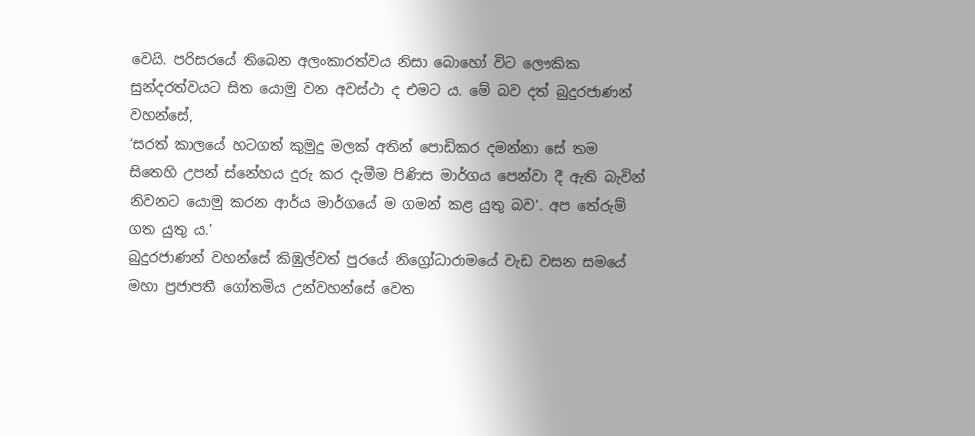වෙයි. පරිසරයේ තිබෙන අලංකාරත්වය නිසා බොහෝ විට ලෞකික සුන්දරත්වයට සිත යොමු වන අවස්ථා ද එමට ය. මේ බව දත් බුදුරජාණන් වහන්සේ,
‘සරත් කාලයේ හටගත් කුමුදු මලක් අතින් පොඩිකර දමන්නා සේ තම සිතෙහි උපන් ස්නේහය දුරු කර දැමීම පිණිස මාර්ගය පෙන්වා දී ඇති බැවින් නිවනට යොමු කරන ආර්ය මාර්ගයේ ම ගමන් කළ යුතු බව‘. අප තේරුම් ගත යුතු ය.’
බුදුරජාණන් වහන්සේ කිඹුල්වත් පුරයේ නිග්‍රෝධාරාමයේ වැඩ වසන සමයේ මහා ප්‍රජාපතී ගෝතමිය උන්වහන්සේ වෙත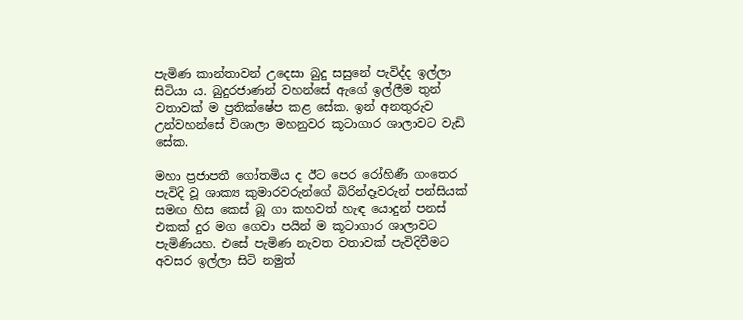පැමිණ කාන්තාවන් උදෙසා බුදු සසුනේ පැවිද්ද ඉල්ලා සිටියා ය. බුදුරජාණන් වහන්සේ ඇගේ ඉල්ලීම තුන් වතාවක් ම ප්‍රතික්ෂේප කළ සේක. ඉන් අනතුරුව උන්වහන්සේ විශාලා මහනුවර කූටාගාර ශාලාවට වැඩි සේක.

මහා ප්‍රජාපතී ගෝතමිය ද ඊට පෙර රෝහිණී ගංතෙර පැවිදි වූ ශාක්‍ය කුමාරවරුන්ගේ බිරින්දෑවරුන් පන්සියක් සමඟ හිස කෙස් බූ ගා කහවත් හැඳ යොදුන් පනස් එකක් දුර මග ගෙවා පයින් ම කූටාගාර ශාලාවට පැමිණියහ. එසේ පැමිණ නැවත වතාවක් පැවිදිවීමට අවසර ඉල්ලා සිටි නමුත්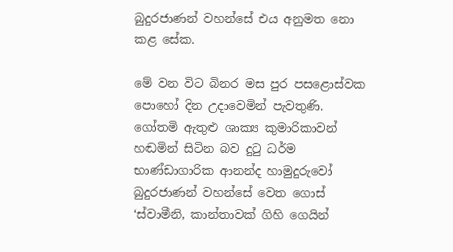බුදුරජාණන් වහන්සේ එය අනුමත නො කළ සේක.

මේ වන විට බිනර මස පුර පසළොස්වක පොහෝ දින උදාවෙමින් පැවතුණි. ගෝතමි ඇතුළු ශාක්‍ය කුමාරිකාවන් හඬමින් සිටින බව දුටු ධර්ම භාණ්ඩාගාරික ආනන්ද හාමුදුරුවෝ බුදුරජාණන් වහන්සේ වෙත ගොස් ‘ස්වාමීනි, කාන්තාවක් ගිහි ගෙයින්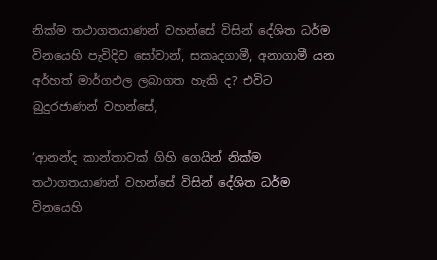නික්ම තථාගතයාණන් වහන්සේ විසින් දේශිත ධර්ම විනයෙහි පැවිදිව සෝවාන්, සකෘදගාමී, අනාගාමී යන අර්හත් මාර්ගඵල ලබාගත හැකි ද? එවිට බුදුරජාණන් වහන්සේ,

‘ආනන්ද කාන්තාවක් ගිහි ගෙයින් නික්ම තථාගතයාණන් වහන්සේ විසින් දේශිත ධර්ම විනයෙහි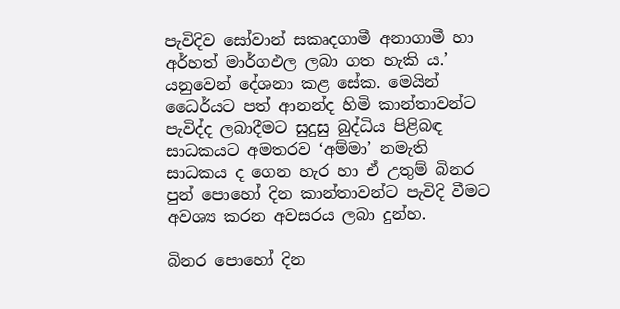පැවිදිව සෝවාන් සකෘදගාමී අනාගාමී හා අර්හත් මාර්ගඵල ලබා ගත හැකි ය.’ යනුවෙන් දේශනා කළ සේක. මෙයින් ධෛර්යට පත් ආනන්ද හිමි කාන්තාවන්ට පැවිද්ද ලබාදීමට සුදුසු බුද්ධිය පිළිබඳ සාධකයට අමතරව ‘අම්මා’ නමැති සාධකය ද ගෙන හැර හා ඒ උතුම් බිනර පුන් පොහෝ දින කාන්තාවන්ට පැවිදි වීමට අවශ්‍ය කරන අවසරය ලබා දුන්හ.

බිනර පොහෝ දින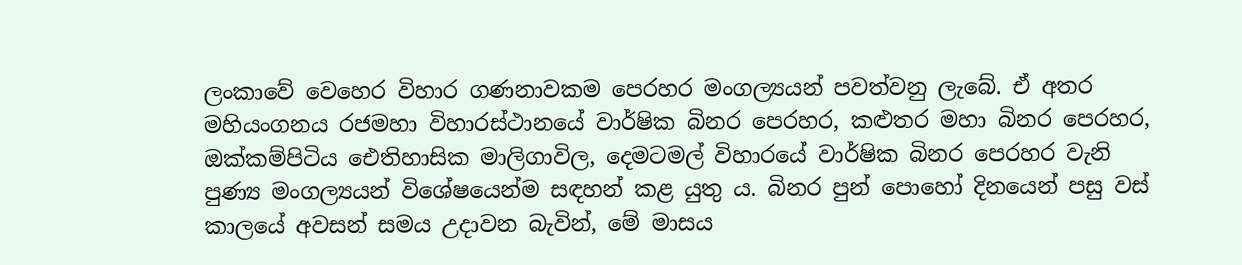ලංකාවේ වෙහෙර විහාර ගණනාවකම පෙරහර මංගල්‍යයන් පවත්වනු ලැබේ. ඒ අතර මහියංගනය රජමහා විහාරස්ථානයේ වාර්ෂික බිනර පෙරහර, කළුතර මහා බිනර පෙරහර, ඔක්කම්පිටිය ඓතිහාසික මාලිගාවිල, දෙමටමල් විහාරයේ වාර්ෂික බිනර පෙරහර වැනි පුණ්‍ය මංගල්‍යයන් විශේෂයෙන්ම සඳහන් කළ යුතු ය. බිනර පුන් පොහෝ දිනයෙන් පසු වස් කාලයේ අවසන් සමය උදාවන බැවින්, මේ මාසය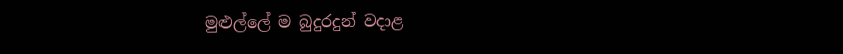මුළුල්ලේ ම බුදුරදුන් වදාළ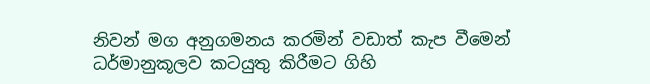නිවන් මග අනුගමනය කරමින් වඩාත් කැප වීමෙන් ධර්මානුකූලව කටයුතු කිරීමට ගිහි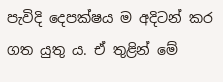පැවිදි දෙපක්ෂය ම අදිටන් කර ගත යුතු ය. ඒ තුළින් මේ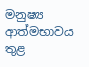මනුෂ්‍ය ආත්මභාවය තුළ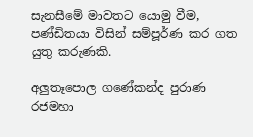සැනසීමේ මාවතට යොමු වීම, පණ්ඩිතයා විසින් සම්පූර්ණ කර ගත යුතු කරුණකි.

අලුතෑපොල ගණේකන්ද පුරාණ රජමහා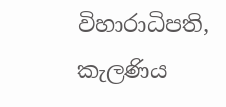විහාරාධිපති,
කැලණිය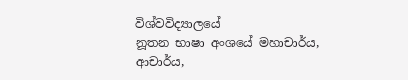විශ්වවිද්‍යාලයේ
නූතන භාෂා අංශයේ මහාචාර්ය,
ආචාර්ය,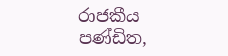රාජකීය පණ්ඩිත,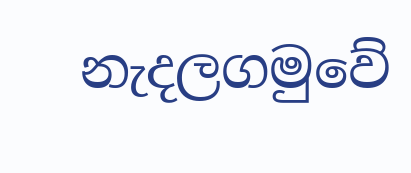නැදලගමුවේ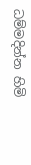ධම්මදින්න හිමි